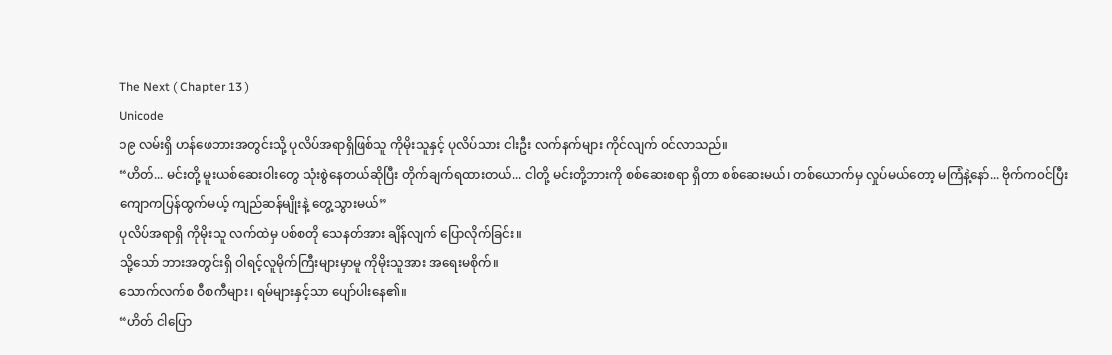The Next ( Chapter 13 )
Unicode
၁၉ လမ်းရှိ ဟန်ဖေဘားအတွင်းသို့ ပုလိပ်အရာရှိဖြစ်သူ ကိုမိုးသူနှင့် ပုလိပ်သား ငါးဦး လက်နက်များ ကိုင်လျက် ၀င်လာသည်။
“ဟိတ်... မင်းတို့ မူးယစ်ဆေးဝါးတွေ သုံးစွဲနေတယ်ဆိုပြီး တိုက်ချက်ရထားတယ်... ငါတို့ မင်းတို့ဘားကို စစ်ဆေးစရာ ရှိတာ စစ်ဆေးမယ်၊ တစ်ယောက်မှ လှုပ်မယ်တော့ မကြံနဲ့နော်... ဗိုက်က၀င်ပြီး ကျောကပြန်ထွက်မယ့် ကျည်ဆန်မျိုးနဲ့ တွေ့သွားမယ်”
ပုလိပ်အရာရှိ ကိုမိုးသူ လက်ထဲမှ ပစ်စတို သေနတ်အား ချိန်လျက် ပြောလိုက်ခြင်း။
သို့သော် ဘားအတွင်းရှိ ဝါရင့်လူမိုက်ကြီးများမှာမူ ကိုမိုးသူအား အရေးမစိုက်။
သောက်လက်စ ဝီစကီများ၊ ရမ်များနှင့်သာ ပျော်ပါးနေ၏။
“ဟိတ် ငါပြော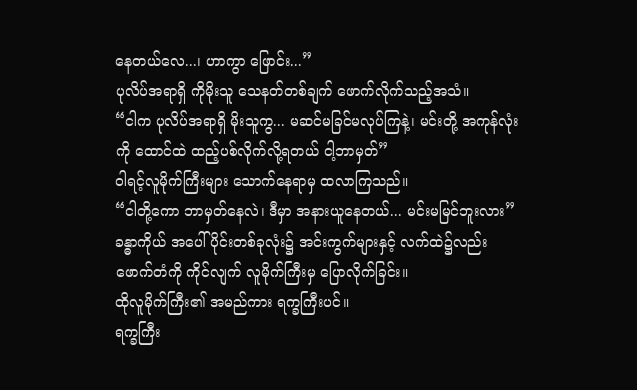နေတယ်လေ...၊ ဟာကွာ ဖြောင်း...”
ပုလိပ်အရာရှိ ကိုမိုးသူ သေနတ်တစ်ချက် ဖောက်လိုက်သည့်အသံ။
“ငါက ပုလိပ်အရာရှိ မိုးသူကွ... မဆင်မခြင်မလုပ်ကြနဲ့၊ မင်းတို့ အကုန်လုံးကို ထောင်ထဲ ထည့်ပစ်လိုက်လို့ရတယ် ငါ့ဘာမှတ်”
ဝါရင့်လူမိုက်ကြီးများ သောက်နေရာမှ ထလာကြသည်။
“ငါတို့ကော ဘာမှတ်နေလဲ၊ ဒီမှာ အနားယူနေတယ်... မင်းမမြင်ဘူးလား”
ခန္ဓာကိုယ် အပေါ်ပိုင်းတစ်ခုလုံး၌ အင်းကွက်များနှင့် လက်ထဲ၌လည်း ဖောက်တံကို ကိုင်လျက် လူမိုက်ကြီးမှ ပြောလိုက်ခြင်း။
ထိုလူမိုက်ကြီး၏ အမည်ကား ရက္ခကြီးပင်။
ရက္ခကြီး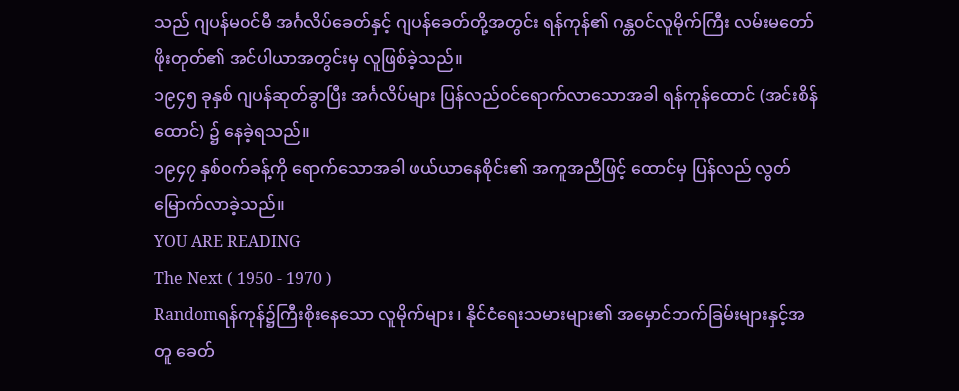သည် ဂျပန်မ၀င်မီ အင်္ဂလိပ်ခေတ်နှင့် ဂျပန်ခေတ်တို့အတွင်း ရန်ကုန်၏ ဂန္တ၀င်လူမိုက်ကြီး လမ်းမတော်ဖိုးတုတ်၏ အင်ပါယာအတွင်းမှ လူဖြစ်ခဲ့သည်။
၁၉၄၅ ခုနှစ် ဂျပန်ဆုတ်ခွာပြီး အင်္ဂလိပ်များ ပြန်လည်၀င်ရောက်လာသောအခါ ရန်ကုန်ထောင် (အင်းစိန်ထောင်) ၌ နေခဲ့ရသည်။
၁၉၄၇ နှစ်၀က်ခန့်ကို ရောက်သောအခါ ဖယ်ယာနေစိုင်း၏ အကူအညီဖြင့် ထောင်မှ ပြန်လည် လွတ်မြောက်လာခဲ့သည်။
YOU ARE READING
The Next ( 1950 - 1970 )
Randomရန်ကုန်၌ကြီးစိုးနေသော လူမိုက်များ ၊ နိုင်ငံရေးသမားများ၏ အမှောင်ဘက်ခြမ်းများနှင့်အတူ ခေတ်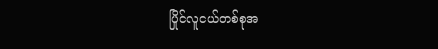ပြိုင်လူငယ်တစ်စုအ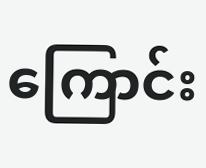ကြောင်း